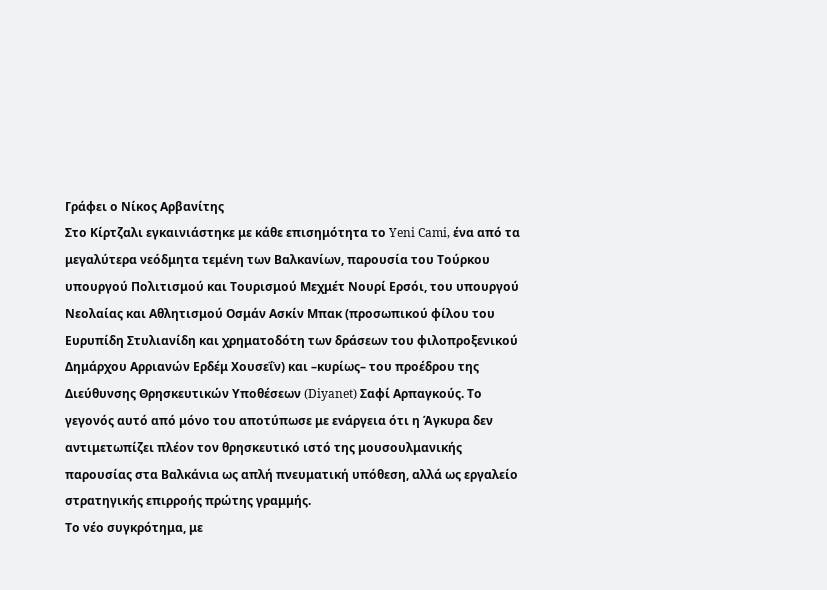Γράφει ο Νίκος Αρβανίτης
Στο Κίρτζαλι εγκαινιάστηκε με κάθε επισημότητα το Yeni Cami, ένα από τα μεγαλύτερα νεόδμητα τεμένη των Βαλκανίων, παρουσία του Τούρκου υπουργού Πολιτισμού και Τουρισμού Μεχμέτ Νουρί Ερσόι, του υπουργού Νεολαίας και Αθλητισμού Οσμάν Ασκίν Μπακ (προσωπικού φίλου του Ευρυπίδη Στυλιανίδη και χρηματοδότη των δράσεων του φιλοπροξενικού Δημάρχου Αρριανών Ερδέμ Χουσεΐν) και –κυρίως– του προέδρου της Διεύθυνσης Θρησκευτικών Υποθέσεων (Diyanet) Σαφί Αρπαγκούς. Το γεγονός αυτό από μόνο του αποτύπωσε με ενάργεια ότι η Άγκυρα δεν αντιμετωπίζει πλέον τον θρησκευτικό ιστό της μουσουλμανικής παρουσίας στα Βαλκάνια ως απλή πνευματική υπόθεση, αλλά ως εργαλείο στρατηγικής επιρροής πρώτης γραμμής.
Το νέο συγκρότημα, με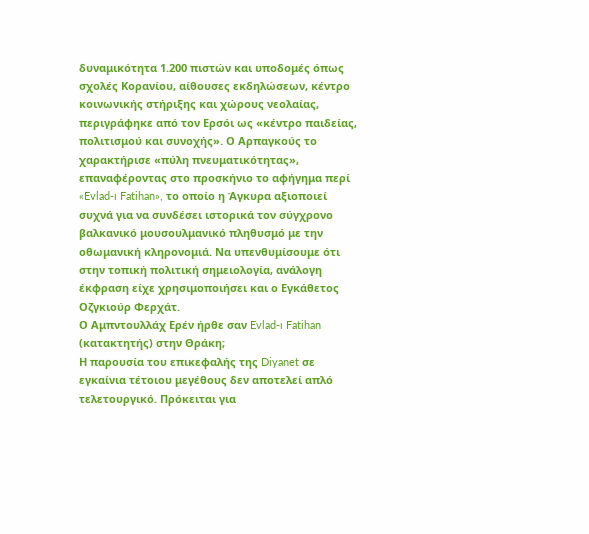δυναμικότητα 1.200 πιστών και υποδομές όπως σχολές Κορανίου, αίθουσες εκδηλώσεων, κέντρο κοινωνικής στήριξης και χώρους νεολαίας, περιγράφηκε από τον Ερσόι ως «κέντρο παιδείας, πολιτισμού και συνοχής». Ο Αρπαγκούς το χαρακτήρισε «πύλη πνευματικότητας», επαναφέροντας στο προσκήνιο το αφήγημα περί «Evlad-ı Fatihan», το οποίο η Άγκυρα αξιοποιεί συχνά για να συνδέσει ιστορικά τον σύγχρονο βαλκανικό μουσουλμανικό πληθυσμό με την οθωμανική κληρονομιά. Να υπενθυμίσουμε ότι στην τοπική πολιτική σημειολογία, ανάλογη έκφραση είχε χρησιμοποιήσει και ο Εγκάθετος Οζγκιούρ Φερχάτ.
Ο Αμπντουλλάχ Ερέν ήρθε σαν Evlad-ı Fatihan (κατακτητής) στην Θράκη;
Η παρουσία του επικεφαλής της Diyanet σε εγκαίνια τέτοιου μεγέθους δεν αποτελεί απλό τελετουργικό. Πρόκειται για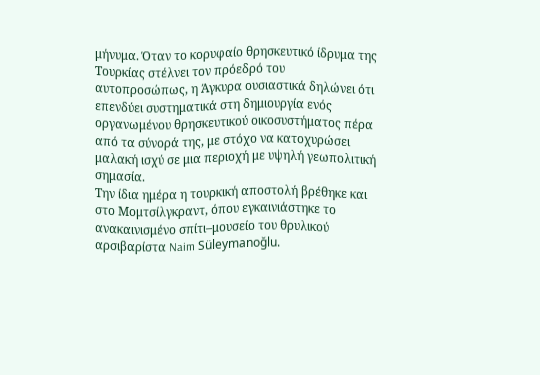μήνυμα. Όταν το κορυφαίο θρησκευτικό ίδρυμα της Τουρκίας στέλνει τον πρόεδρό του αυτοπροσώπως, η Άγκυρα ουσιαστικά δηλώνει ότι επενδύει συστηματικά στη δημιουργία ενός οργανωμένου θρησκευτικού οικοσυστήματος πέρα από τα σύνορά της, με στόχο να κατοχυρώσει μαλακή ισχύ σε μια περιοχή με υψηλή γεωπολιτική σημασία.
Την ίδια ημέρα η τουρκική αποστολή βρέθηκε και στο Μομτσίλγκραντ, όπου εγκαινιάστηκε το ανακαινισμένο σπίτι–μουσείο του θρυλικού αρσιβαρίστα Naim Süleymanoğlu.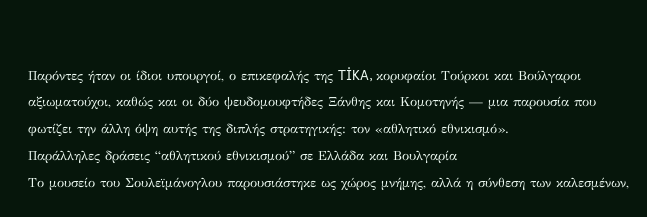Παρόντες ήταν οι ίδιοι υπουργοί, ο επικεφαλής της TİKA, κορυφαίοι Τούρκοι και Βούλγαροι αξιωματούχοι, καθώς και οι δύο ψευδομουφτήδες Ξάνθης και Κομοτηνής — μια παρουσία που φωτίζει την άλλη όψη αυτής της διπλής στρατηγικής: τον «αθλητικό εθνικισμό».
Παράλληλες δράσεις “αθλητικού εθνικισμού” σε Ελλάδα και Βουλγαρία
Το μουσείο του Σουλεϊμάνογλου παρουσιάστηκε ως χώρος μνήμης, αλλά η σύνθεση των καλεσμένων,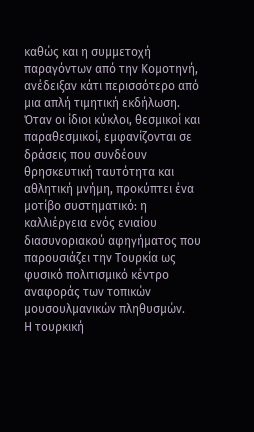καθώς και η συμμετοχή παραγόντων από την Κομοτηνή, ανέδειξαν κάτι περισσότερο από μια απλή τιμητική εκδήλωση. Όταν οι ίδιοι κύκλοι, θεσμικοί και παραθεσμικοί, εμφανίζονται σε δράσεις που συνδέουν θρησκευτική ταυτότητα και αθλητική μνήμη, προκύπτει ένα μοτίβο συστηματικό: η καλλιέργεια ενός ενιαίου διασυνοριακού αφηγήματος που παρουσιάζει την Τουρκία ως φυσικό πολιτισμικό κέντρο αναφοράς των τοπικών μουσουλμανικών πληθυσμών.
Η τουρκική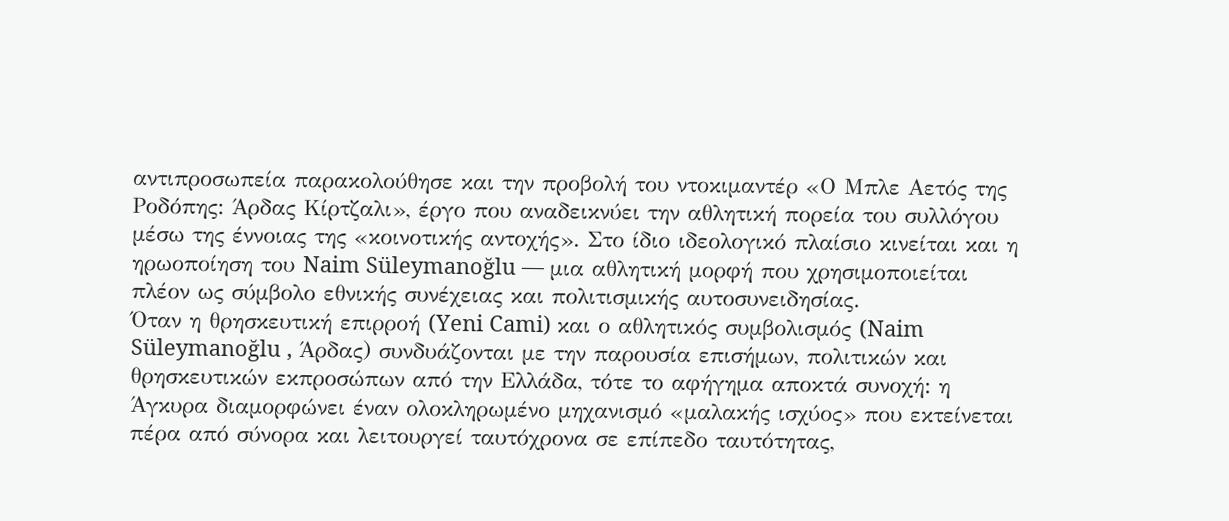αντιπροσωπεία παρακολούθησε και την προβολή του ντοκιμαντέρ «Ο Μπλε Αετός της Ροδόπης: Άρδας Κίρτζαλι», έργο που αναδεικνύει την αθλητική πορεία του συλλόγου μέσω της έννοιας της «κοινοτικής αντοχής». Στο ίδιο ιδεολογικό πλαίσιο κινείται και η ηρωοποίηση του Naim Süleymanoğlu — μια αθλητική μορφή που χρησιμοποιείται πλέον ως σύμβολο εθνικής συνέχειας και πολιτισμικής αυτοσυνειδησίας.
Όταν η θρησκευτική επιρροή (Yeni Cami) και ο αθλητικός συμβολισμός (Naim Süleymanoğlu , Άρδας) συνδυάζονται με την παρουσία επισήμων, πολιτικών και θρησκευτικών εκπροσώπων από την Ελλάδα, τότε το αφήγημα αποκτά συνοχή: η Άγκυρα διαμορφώνει έναν ολοκληρωμένο μηχανισμό «μαλακής ισχύος» που εκτείνεται πέρα από σύνορα και λειτουργεί ταυτόχρονα σε επίπεδο ταυτότητας,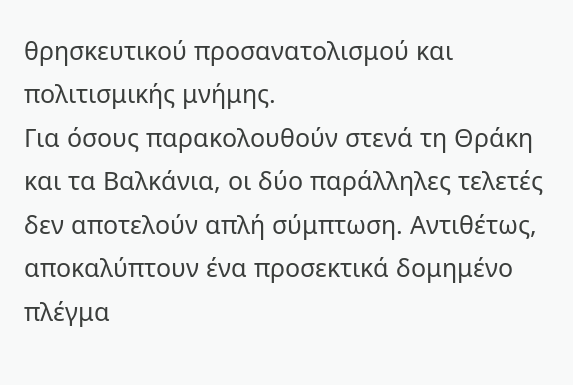θρησκευτικού προσανατολισμού και πολιτισμικής μνήμης.
Για όσους παρακολουθούν στενά τη Θράκη και τα Βαλκάνια, οι δύο παράλληλες τελετές δεν αποτελούν απλή σύμπτωση. Αντιθέτως, αποκαλύπτουν ένα προσεκτικά δομημένο πλέγμα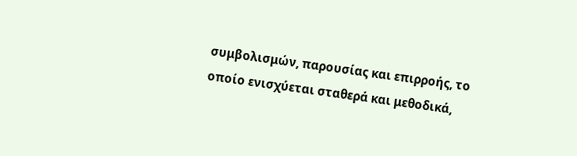συμβολισμών, παρουσίας και επιρροής, το οποίο ενισχύεται σταθερά και μεθοδικά,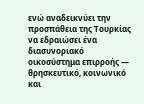ενώ αναδεικνύει την προσπάθεια της Τουρκίας να εδραιώσει ένα διασυνοριακό οικοσύστημα επιρροής — θρησκευτικό, κοινωνικό και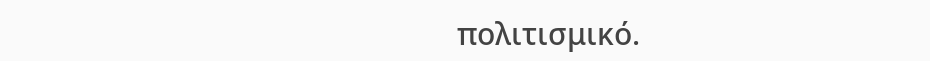πολιτισμικό.